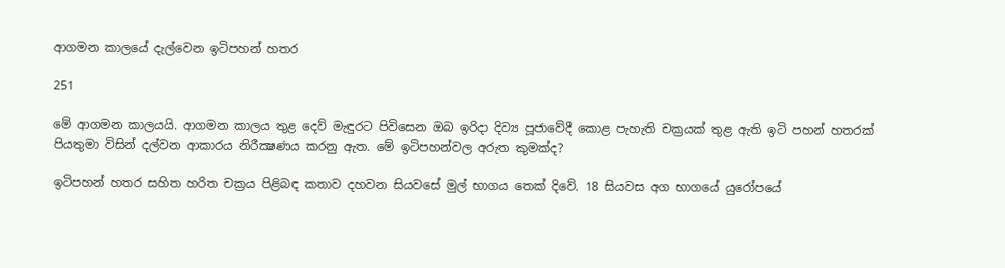ආගමන කාලයේ දැල්වෙන ඉටිපහන් හතර

251

මේ ආගමන කාලයයි. ආගමන කාලය තුළ දෙව් මැඳුරට පිවිසෙන ඔබ ඉරිදා දිව්‍ය පූජාවේදී කොළ පැහැති චක්‍රයක් තුළ ඇති ඉටි පහන් හතරක් පියතුමා විසින් දල්වන ආකාරය නිරීක්‍ෂණය කරනු ඇත. මේ ඉටිපහන්වල අරුත කුමක්ද?

ඉටිපහන් හතර සහිත හරිත චක්‍රය පිළිබඳ කතාව දහවන සියවසේ මුල් භාගය තෙක් දිවේ. 18 සියවස අග භාගයේ යුරෝපයේ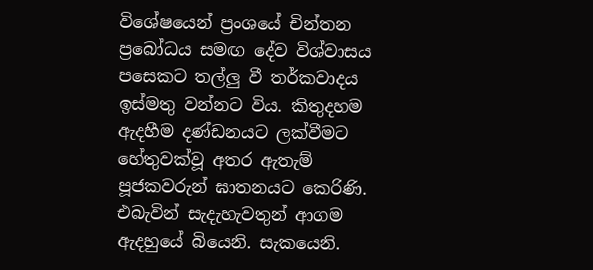විශේෂයෙන් ප්‍රංශයේ චින්තන ප්‍රබෝධය සමඟ දේව විශ්වාසය පසෙකට තල්ලු වී තර්කවාදය ඉස්මතු වන්නට විය. කිතුදහම ඇදහීම දණ්ඩනයට ලක්වීමට හේතුවක්වූ අතර ඇතැම් පූජකවරුන් ඝාතනයට කෙරිණි. එබැවින් සැදැහැවතුන් ආගම ඇදහුයේ බියෙනි. සැකයෙනි.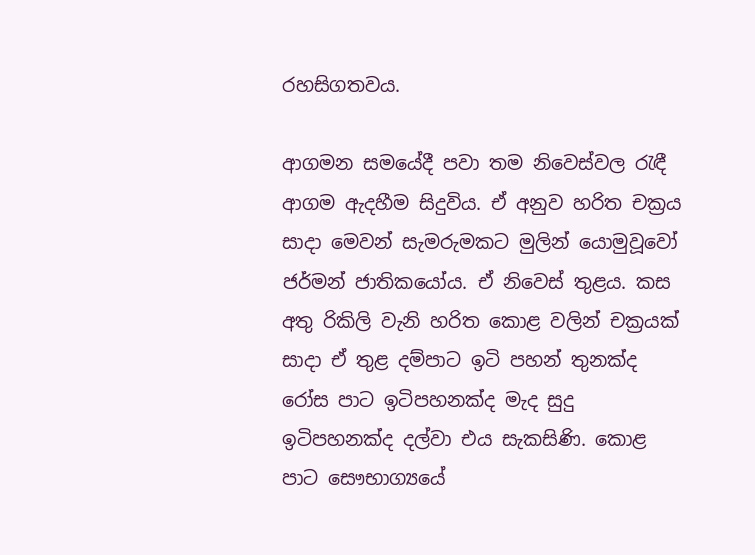රහසිගතවය.

ආගමන සමයේදී පවා තම නිවෙස්වල රැඳී ආගම ඇදහීම සිදුවිය. ඒ අනුව හරිත චක්‍රය සාදා මෙවන් සැමරුමකට මුලින් යොමුවූවෝ ජර්මන් ජාතිකයෝය. ඒ නිවෙස් තුළය. කස අතු රිකිලි වැනි හරිත කොළ වලින් චක්‍රයක් සාදා ඒ තුළ දම්පාට ඉටි පහන් තුනක්ද රෝස පාට ඉටිපහනක්ද මැද සුදු ඉටිපහනක්ද දල්වා එය සැකසිණි. කොළ පාට සෞභාග්‍යයේ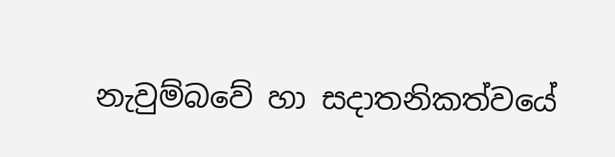නැවුම්බවේ හා සදාතනිකත්වයේ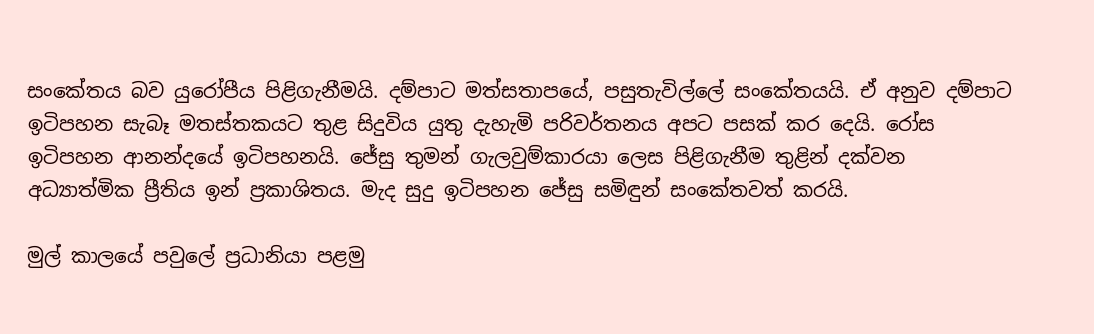සංකේතය බව යුරෝපීය පිළිගැනීමයි. දම්පාට මත්සතාපයේ, පසුතැවිල්ලේ සංකේතයයි. ඒ අනුව දම්පාට ඉටිපහන සැබෑ මතස්තකයට තුළ සිදුවිය යුතු දැහැමි පරිවර්තනය අපට පසක් කර දෙයි. රෝස ඉටිපහන ආනන්දයේ ඉටිපහනයි. ජේසු තුමන් ගැලවුම්කාරයා ලෙස පිළිගැනීම තුළින් දක්වන අධ්‍යාත්මික ප්‍රීතිය ඉන් ප්‍රකාශිතය. මැද සුදු ඉටිපහන ජේසු සමිඳුන් සංකේතවත් කරයි.

මුල් කාලයේ පවුලේ ප්‍රධානියා පළමු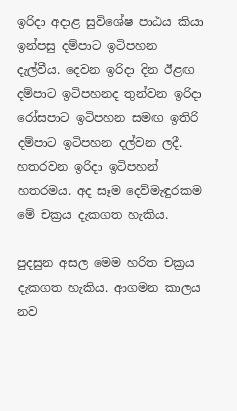ඉරිදා අදාළ සුවිශේෂ පාඨය කියා ඉන්පසු දම්පාට ඉටිපහන දැල්වීය. දෙවන ඉරිදා දින ඊළඟ දම්පාට ඉටිපහනද තුන්වන ඉරිදා රෝසපාට ඉටිපහන සමඟ ඉතිරි දම්පාට ඉටිපහන දල්වන ලදී. හතරවන ඉරිදා ඉටිපහන් හතරමය. අද සෑම දෙව්මැඳුරකම මේ චක්‍රය දැකගත හැකිය.

පුදසුන අසල මෙම හරිත චක්‍රය දැකගත හැකිය. ආගමන කාලය නව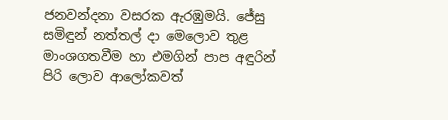ජනවන්දනා වසරක ඇරඹුමයි. ජේසු සමිඳුන් නත්තල් දා මෙලොව තුළ මාංශගතවීම හා එමගින් පාප අඳුරින් පිරි ලොව ආලෝකවත්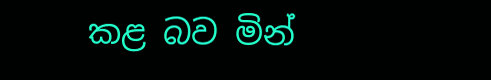කළ බව මින්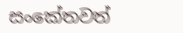සංකේතවත්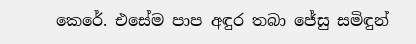කෙරේ. එසේම පාප අඳුර තබා ජේසු සමිඳුන්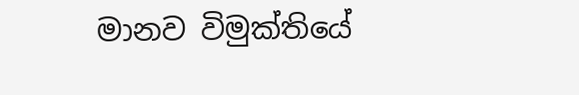මානව විමුක්තියේ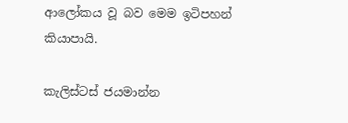ආලෝකය වූ බව මෙම ඉටිපහන් කියාපායි.

කැලිස්ටස් ජයමාන්න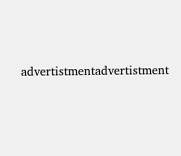advertistmentadvertistment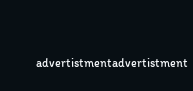advertistmentadvertistment